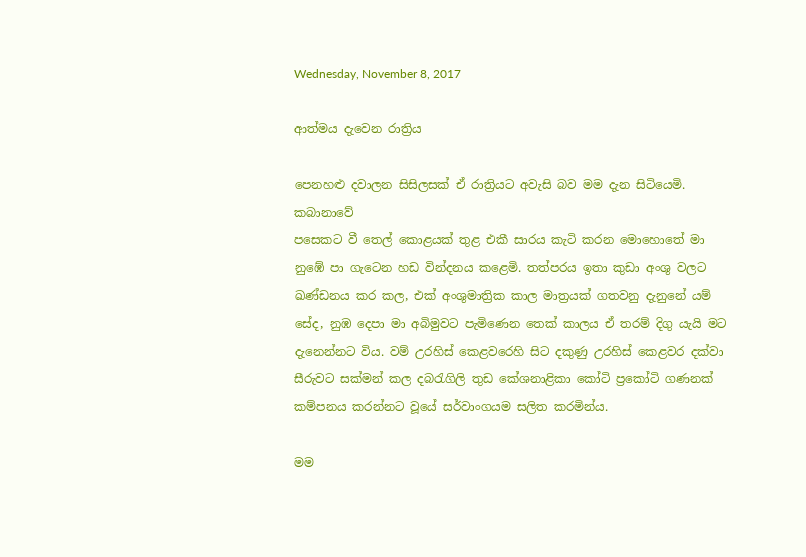Wednesday, November 8, 2017

ආත්මය දැවෙන රාත්‍රිය

පෙනහළු දවාලන සිසිලසක් ඒ රාත්‍රියට අවැසි බව මම දැන සිටියෙමි. කබානාවේ
පසෙකට වී තෙල් කොළයක් තුළ එකී සාරය කැටි කරන මොහොතේ මා නුඹේ පා ගැටෙන හඩ වින්දනය කළෙමි. තත්පරය ඉතා කුඩා අංශු වලට ඛණ්ඩනය කර කල, එක් අංශුමාත්‍රික කාල මාත්‍රයක් ගතවනු දැනුනේ යම් සේද, නුඹ දෙපා මා අබිමුවට පැමිණෙන තෙක් කාලය ඒ තරම් දිගු යැයි මට දැනෙන්නට විය. වම් උරහිස් කෙළවරෙහි සිට දකුණු උරහිස් කෙළවර දක්වා සීරුවට සක්මන් කල දබරැගිලි තුඩ කේශනාළිකා කෝටි ප්‍රකෝටි ගණනක් කම්පනය කරන්නට වූයේ සර්වාංගයම සලිත කරමින්ය.

මම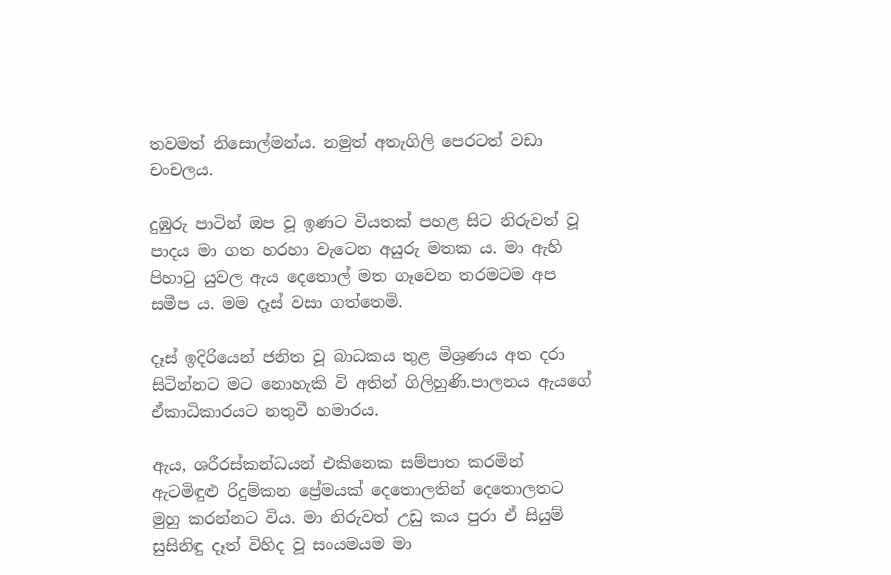තවමත් නිසොල්මන්ය. නමුත් අතැගිලි පෙරටත් වඩා චංචලය.

දුඹුරු පාටින් ඔප වූ ඉණට වියතක් පහළ සිට නිරුවත් වූ පාදය මා ගත හරහා වැටෙන අයුරු මතක ය. මා ඇහි පිහාටු යුවල ඇය දෙතොල් මත ගෑවෙන තරමටම අප සමීප ය. මම දෑස් වසා ගත්තෙමි.

දෑස් ඉදිරියෙන් ජනිත වූ බාධකය තුළ මිශ්‍රණය අත දරා සිටින්නට මට නොහැකි වි අතින් ගිලිහුණි.පාලනය ඇයගේ ඒකාධිකාරයට නතුවී හමාරය.

ඇය, ශරීරස්කන්ධයන් එකිනෙක සම්පාත කරමින් ඇටමිඳුළු රිදුම්කන ප්‍රේමයක් දෙතොලතින් දෙතොලතට මුහු කරන්නට විය. මා නිරුවත් උඩු කය පුරා ඒ සියුම් සුසිනිඳු දෑත් විහිද වූ සංයමයම මා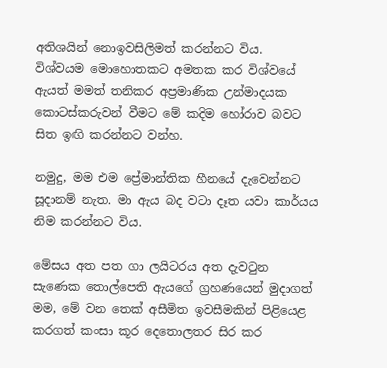අතිශයින් නොඉවසිලිමත් කරන්නට විය.  විශ්වයම මොහොතකට අමතක කර විශ්වයේ ඇයත් මමත් තනිකර අප්‍රමාණික උන්මාදයක කොටස්කරුවන් වීමට මේ කදිම හෝරාව බවට සිත ඉඟි කරන්නට වන්හ.

නමුදු, මම එම ප්‍රේමාන්තික හීනයේ දැවෙන්නට සූදානම් නැත. මා ඇය බද වටා දෑත යවා කාර්යය නිම කරන්නට විය.

මේසය අත පත ගා ලයිටරය අත දැවටුන සැණෙක තොල්පෙති ඇයගේ ග්‍රහණයෙන් මුදාගත් මම, මේ වන තෙක් අසීමිත ඉවසීමකින් පිළියෙළ කරගත් කංසා කූර දෙතොලතර සිර කර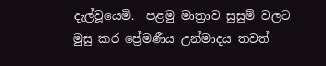දැල්වූයෙමි.  පළමු මාත්‍රාව සුසුම් වලට මුසු කර ප්‍රේමණීය උන්මාදය තවත්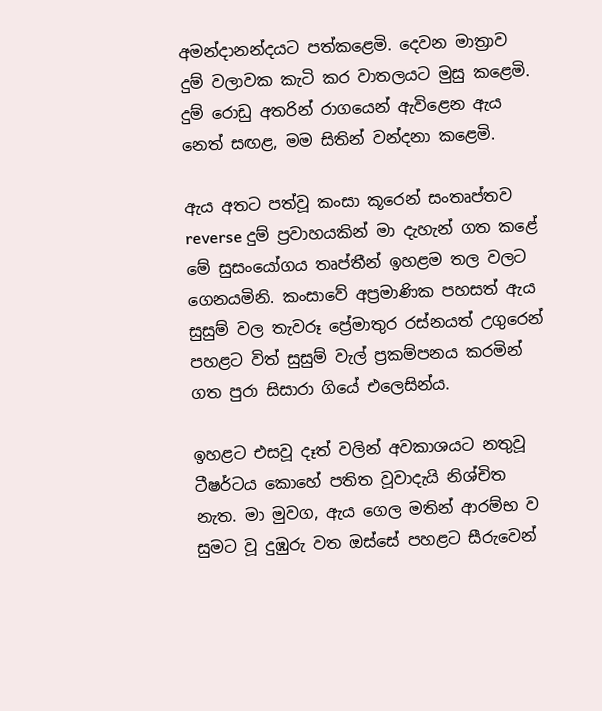අමන්දානන්දයට පත්කළෙමි. දෙවන මාත්‍රාව දුම් වලාවක කැටි කර වාතලයට මුසු කළෙමි. දුම් රොඩු අතරින් රාගයෙන් ඇවිළෙන ඇය නෙත් සඟළ, මම සිතින් වන්දනා කළෙමි.

ඇය අතට පත්වූ කංසා කූරෙන් සංතෘප්තව reverse දුම් ප්‍රවාහයකින් මා දැහැන් ගත කළේ මේ සුසංයෝගය තෘප්තීන් ඉහළම තල වලට ගෙනයමිනි. කංසාවේ අප්‍රමාණික පහසත් ඇය සුසුම් වල තැවරූ ප්‍රේමාතුර රස්නයත් උගුරෙන් පහළට විත් සුසුම් වැල් ප්‍රකම්පනය කරමින් ගත පුරා සිසාරා ගියේ එලෙසින්ය.

ඉහළට එසවූ දෑත් වලින් අවකාශයට නතුවූ ටීෂර්ටය කොහේ පතිත වූවාදැයි නිශ්චිත නැත. මා මුවග, ඇය ගෙල මතින් ආරම්භ ව සුමට වූ දුඹුරු වත ඔස්සේ පහළට සීරුවෙන්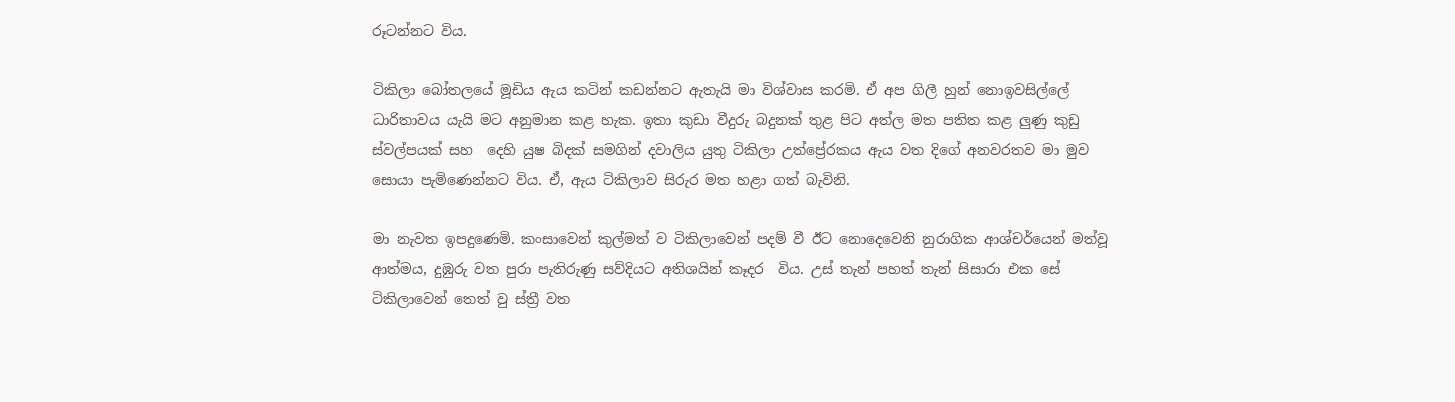රූටන්නට විය.

ටිකිලා බෝතලයේ මූඩිය ඇය කටින් කඩන්නට ඇතැයි මා විශ්වාස කරමි. ඒ අප ගිලී හුන් නොඉවසිල්ලේ ධාරිතාවය යැයි මට අනුමාන කළ හැක. ඉතා කුඩා වීදුරු බදුනක් තුළ පිට අත්ල මත පතිත කළ ලුණු කුඩු ස්වල්පයක් සහ  දෙහි යුෂ බිදක් සමගින් දවාලිය යුතු ටිකිලා උත්ප්‍රේරකය ඇය වත දිගේ අනවරතව මා මුව සොයා පැමිණෙන්නට විය. ඒ, ඇය ටිකිලාව සිරුර මත හළා ගත් බැවිනි.

මා නැවත ඉපදුණෙමි. කංසාවෙන් කුල්මත් ව ටිකිලාවෙන් පදම් වී ඊට නොදෙවෙනි නුරාගික ආශ්චර්යෙන් මත්වූ ආත්මය, දුඹුරු වත පුරා පැතිරුණු සව්දියට අතිශයින් කෑදර  විය. උස් තැන් පහත් තැන් සිසාරා එක සේ ටිකිලාවෙන් තෙත් වු ස්ත්‍රී වත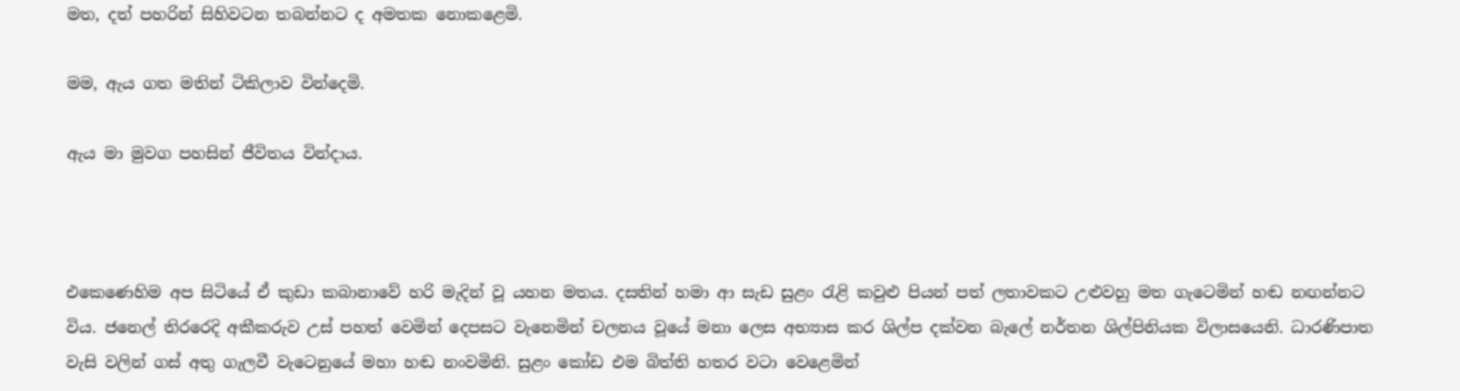මත, දත් පහරින් සිහිවටන තබන්නට ද අමතක නොකළෙමි.

මම, ඇය ගත මතින් ටිකිලාව වින්දෙමි.

ඇය මා මුවග පහසින් ජීවිතය වින්දාය.



එකෙණෙහිම අප සිටියේ ඒ කුඩා කබානාවේ හරි මැදින් වූ යහන මතය. දසතින් හමා ආ සැඩ සුළං රැළි කවුළු පියන් පත් ලතාවකට උළුවහු මත ගැටෙමින් හඬ නඟන්නට විය. ජනෙල් තිරරෙදි අකීකරුව උස් පහත් වෙමින් දෙපසට වැනෙමින් චලනය වූයේ මනා ලෙස අභ්‍යාස කර ශිල්ප දක්වන බැලේ නර්තන ශිල්පිනියක විලාසයෙනි. ධාරණිපාත වැසි වලින් ගස් අතු ගැලවී වැටෙනුයේ මහා හඬ නංවමිනි. සුළං කෝඩ එම බිත්ති හතර වටා වෙළෙමින්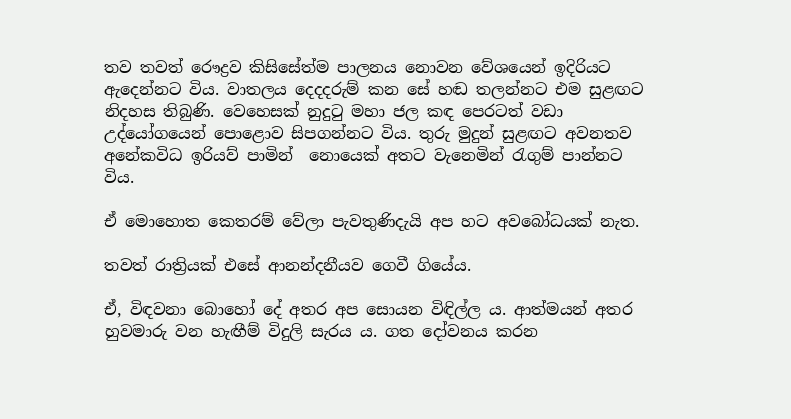තව තවත් රෞද්‍රව කිසිසේත්ම පාලනය නොවන වේශයෙන් ඉදිරියට ඇදෙන්නට විය. වාතලය දෙදදරුම් කන සේ හඬ තලන්නට එම සුළඟට නිදහස තිබුණි. වෙහෙසක් නුදුටු මහා ජල කඳ පෙරටත් වඩා උද්යෝගයෙන් පොළොව සිපගන්නට විය. තුරු මුදුන් සුළඟට අවනතව අනේකවිධ ඉරියව් පාමින්  නොයෙක් අතට වැනෙමින් රැගුම් පාන්නට විය.

ඒ මොහොත කෙතරම් වේලා පැවතුණිදැයි අප හට අවබෝධයක් නැත.

තවත් රාත්‍රියක් එසේ ආනන්දනීයව ගෙවී ගියේය.

ඒ, විඳවනා බොහෝ දේ අතර අප සොයන විඳිල්ල ය. ආත්මයන් අතර හුවමාරු වන හැඟීම් විදුලි සැරය ය. ගත දෝවනය කරන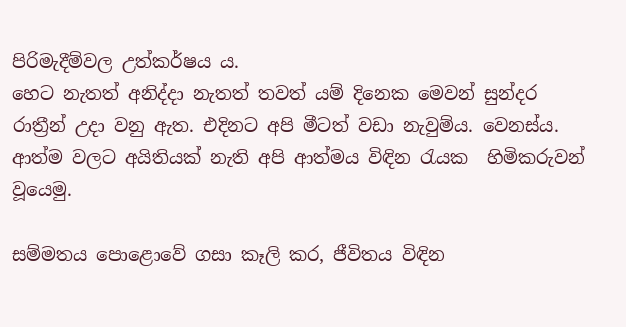පිරිමැදීම්වල උත්කර්ෂය ය.
හෙට නැතත් අනිද්දා නැතත් තවත් යම් දිනෙක මෙවන් සුන්දර රාත්‍රීන් උදා වනු ඇත. එදිනට අපි මීටත් වඩා නැවුම්ය. වෙනස්ය. ආත්ම වලට අයිතියක් නැති අපි ආත්මය විඳින රැයක  හිමිකරුවන් වූයෙමු.

සම්මතය පොළොවේ ගසා කෑලි කර, ජීවිතය විඳින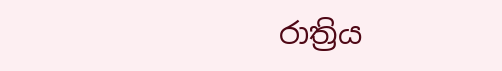රාත්‍රිය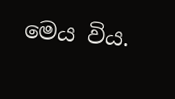මෙය විය.